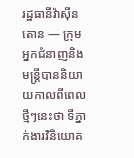រដ្ឋធានីវ៉ាស៊ីនតោន — ក្រុមអ្នកជំនាញនិងមន្ត្រីបាននិយាយកាលពីពេលថ្មីៗនេះថា ទីភ្នាក់ងារវិនិយោគ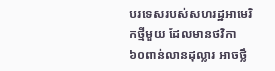បរទេសរបស់សហរដ្ឋអាមេរិកថ្មីមួយ ដែលមានថវិកា ៦០ពាន់លានដុល្លារ អាចថ្លឹ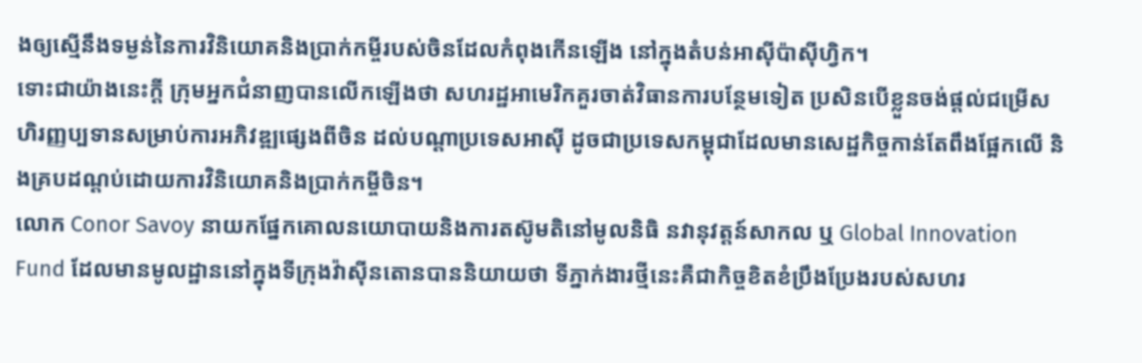ងឲ្យស្មើនឹងទម្ងន់នៃការវិនិយោគនិងប្រាក់កម្ចីរបស់ចិនដែលកំពុងកើនឡើង នៅក្នុងតំបន់អាស៊ីប៉ាស៊ីហ្វិក។
ទោះជាយ៉ាងនេះក្ដី ក្រុមអ្នកជំនាញបានលើកឡើងថា សហរដ្ឋអាមេរិកគួរចាត់វិធានការបន្ថែមទៀត ប្រសិនបើខ្លួនចង់ផ្ដល់ជម្រើសហិរញ្ញប្បទានសម្រាប់ការអភិវឌ្ឍផ្សេងពីចិន ដល់បណ្ដាប្រទេសអាស៊ី ដូចជាប្រទេសកម្ពុជាដែលមានសេដ្ឋកិច្ចកាន់តែពឹងផ្អែកលើ និងគ្របដណ្ដប់ដោយការវិនិយោគនិងប្រាក់កម្ចីចិន។
លោក Conor Savoy នាយកផ្នែកគោលនយោបាយនិងការតស៊ូមតិនៅមូលនិធិ នវានុវត្តន៍សាកល ឬ Global Innovation Fund ដែលមានមូលដ្ឋាននៅក្នុងទីក្រុងវ៉ាស៊ីនតោនបាននិយាយថា ទីភ្នាក់ងារថ្មីនេះគឺជាកិច្ចខិតខំប្រឹងប្រែងរបស់សហរ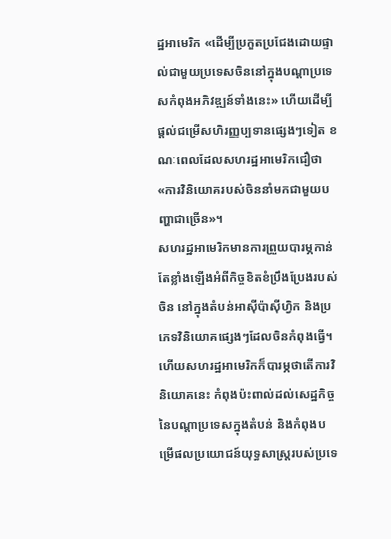ដ្ឋអាមេរិក «ដើម្បីប្រកួតប្រជែងដោយផ្ទាល់ជាមួយប្រទេសចិននៅក្នុងបណ្ដាប្រទេសកំពុងអភិវឌ្ឍន៍ទាំងនេះ» ហើយដើម្បីផ្ដល់ជម្រើសហិរញ្ញប្បទានផ្សេងៗទៀត ខណៈពេលដែលសហរដ្ឋអាមេរិកជឿថា «ការវិនិយោគរបស់ចិននាំមកជាមួយបញ្ហាជាច្រើន»។
សហរដ្ឋអាមេរិកមានការព្រួយបារម្ភកាន់តែខ្លាំងឡើងអំពីកិច្ចខិតខំប្រឹងប្រែងរបស់ចិន នៅក្នុងតំបន់អាស៊ីប៉ាស៊ីហ្វិក និងប្រភេទវិនិយោគផ្សេងៗដែលចិនកំពុងធ្វើ។ ហើយសហរដ្ឋអាមេរិកក៏បារម្ភថាតើការវិនិយោគនេះ កំពុងប៉ះពាល់ដល់សេដ្ឋកិច្ចនៃបណ្ដាប្រទេសក្នុងតំបន់ និងកំពុងបម្រើផលប្រយោជន៍យុទ្ធសាស្ត្ររបស់ប្រទេ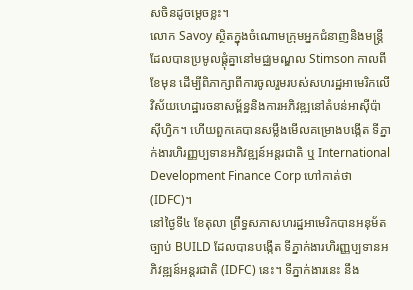សចិនដូចម្ដេចខ្លះ។
លោក Savoy ស្ថិតក្នុងចំណោមក្រុមអ្នកជំនាញនិងមន្ត្រីដែលបានប្រមូលផ្តុំគ្នានៅមជ្ឈមណ្ឌល Stimson កាលពីខែមុន ដើម្បីពិភាក្សាពីការចូលរួមរបស់សហរដ្ឋអាមេរិកលើវិស័យហេដ្ឋារចនាសម្ព័ន្ធនិងការអភិវឌ្ឍនៅតំបន់អាស៊ីប៉ាស៊ីហ្វិក។ ហើយពួកគេបានសម្លឹងមើលគម្រោងបង្កើត ទីភ្នាក់ងារហិរញ្ញប្បទានអភិវឌ្ឍន៍អន្តរជាតិ ឬ International Development Finance Corp ហៅកាត់ថា (IDFC)។
នៅថ្ងៃទី៤ ខែតុលា ព្រឹទ្ធសភាសហរដ្ឋអាមេរិកបានអនុម័តច្បាប់ BUILD ដែលបានបង្កើត ទីភ្នាក់ងារហិរញ្ញប្បទានអភិវឌ្ឍន៍អន្តរជាតិ (IDFC) នេះ។ ទីភ្នាក់ងារនេះ នឹង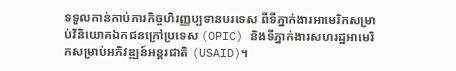ទទួលកាន់កាប់ភារកិច្ចហិរញ្ញប្បទានបរទេស ពីទីភ្នាក់ងារអាមេរិកសម្រាប់វិនិយោគឯកជនក្រៅប្រទេស (OPIC) និងទីភ្នាក់ងារសហរដ្ឋអាមេរិកសម្រាប់អភិវឌ្ឍន៍អន្តរជាតិ (USAID)។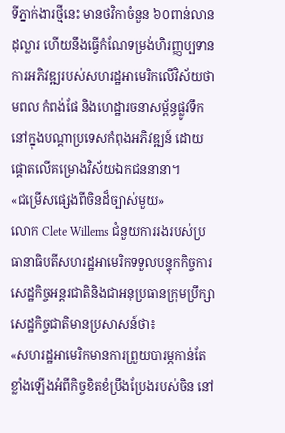ទីភ្នាក់ងារថ្មីនេះ មានថវិកាចំនួន ៦០ពាន់លានដុល្លារ ហើយនឹងធ្វើកំណែទម្រង់ហិរញ្ញប្បទានការអភិវឌ្ឍរបស់សហរដ្ឋអាមេរិកលើវិស័យថាមពល កំពង់ផែ និងហេដ្ឋារចនាសម្ព័ន្ធផ្លូវទឹក នៅក្នុងបណ្ដាប្រទេសកំពុងអភិវឌ្ឍន៍ ដោយផ្តោតលើគម្រោងវិស័យឯកជននានា។
«ជម្រើសផ្សេងពីចិនដ៏ច្បាស់មួយ»
លោក Clete Willems ជំនួយការរងរបស់ប្រធានាធិបតីសហរដ្ឋអាមេរិកទទួលបន្ទុកកិច្ចការសេដ្ឋកិច្ចអន្តរជាតិនិងជាអនុប្រធានក្រុមប្រឹក្សាសេដ្ឋកិច្ចជាតិមានប្រសាសន៍ថា៖
«សហរដ្ឋអាមេរិកមានការព្រួយបារម្ភកាន់តែខ្លាំងឡើងអំពីកិច្ចខិតខំប្រឹងប្រែងរបស់ចិន នៅ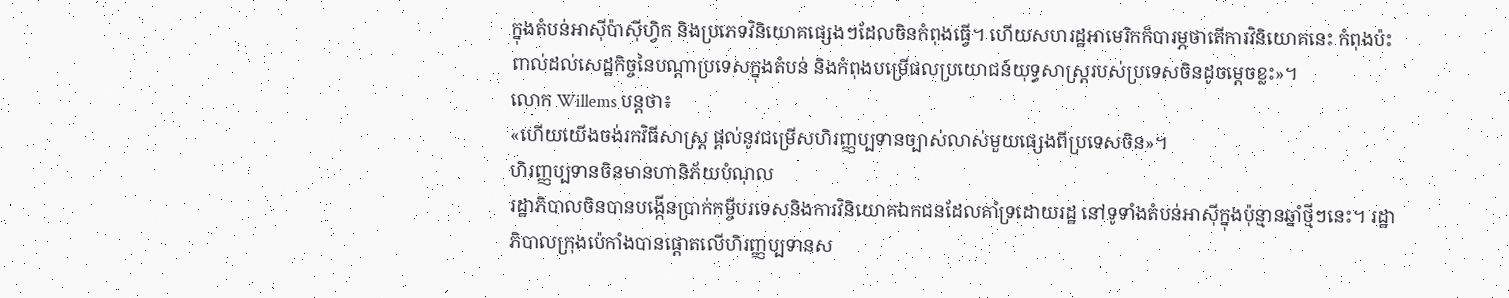ក្នុងតំបន់អាស៊ីប៉ាស៊ីហ្វិក និងប្រភេទវិនិយោគផ្សេងៗដែលចិនកំពុងធ្វើ។ ហើយសហរដ្ឋអាមេរិកក៏បារម្ភថាតើការវិនិយោគនេះ កំពុងប៉ះពាល់ដល់សេដ្ឋកិច្ចនៃបណ្ដាប្រទេសក្នុងតំបន់ និងកំពុងបម្រើផលប្រយោជន៍យុទ្ធសាស្ត្ររបស់ប្រទេសចិនដូចម្ដេចខ្លះ»។
លោក Willems បន្តថា៖
«ហើយយើងចង់រកវិធីសាស្ត្រ ផ្ដល់នូវជម្រើសហិរញ្ញប្បទានច្បាស់លាស់មួយផ្សេងពីប្រទេសចិន»។
ហិរញ្ញប្បទានចិនមានហានិភ័យបំណុល
រដ្ឋាភិបាលចិនបានបង្កើនប្រាក់កម្ចីបរទេសនិងការវិនិយោគឯកជនដែលគាំទ្រដោយរដ្ឋ នៅទូទាំងតំបន់អាស៊ីក្នុងប៉ុន្មានឆ្នាំថ្មីៗនេះ។ រដ្ឋាភិបាលក្រុងប៉េកាំងបានផ្តោតលើហិរញ្ញប្បទានស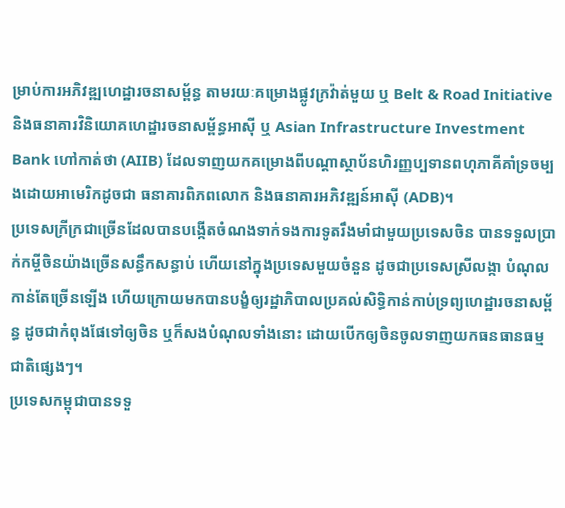ម្រាប់ការអភិវឌ្ឍហេដ្ឋារចនាសម្ព័ន្ធ តាមរយៈគម្រោងផ្លូវក្រវ៉ាត់មួយ ឬ Belt & Road Initiative និងធនាគារវិនិយោគហេដ្ឋារចនាសម្ព័ន្ធអាស៊ី ឬ Asian Infrastructure Investment Bank ហៅកាត់ថា (AIIB) ដែលទាញយកគម្រោងពីបណ្ដាស្ថាប័នហិរញ្ញប្បទានពហុភាគីគាំទ្រចម្បងដោយអាមេរិកដូចជា ធនាគារពិភពលោក និងធនាគារអភិវឌ្ឍន៍អាស៊ី (ADB)។
ប្រទេសក្រីក្រជាច្រើនដែលបានបង្កើតចំណងទាក់ទងការទូតរឹងមាំជាមួយប្រទេសចិន បានទទួលប្រាក់កម្ចីចិនយ៉ាងច្រើនសន្ធឹកសន្ធាប់ ហើយនៅក្នុងប្រទេសមួយចំនួន ដូចជាប្រទេសស្រីលង្កា បំណុលកាន់តែច្រើនឡើង ហើយក្រោយមកបានបង្ខំឲ្យរដ្ឋាភិបាលប្រគល់សិទ្ធិកាន់កាប់ទ្រព្យហេដ្ឋារចនាសម្ព័ន្ធ ដូចជាកំពុងផែទៅឲ្យចិន ឬក៏សងបំណុលទាំងនោះ ដោយបើកឲ្យចិនចូលទាញយកធនធានធម្មជាតិផ្សេងៗ។
ប្រទេសកម្ពុជាបានទទួ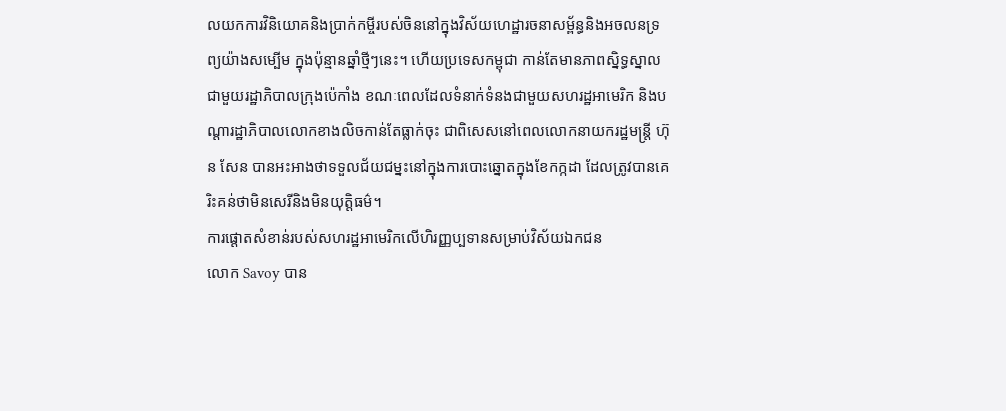លយកការវិនិយោគនិងប្រាក់កម្ចីរបស់ចិននៅក្នុងវិស័យហេដ្ឋារចនាសម្ព័ន្ធនិងអចលនទ្រព្យយ៉ាងសម្បើម ក្នុងប៉ុន្មានឆ្នាំថ្មីៗនេះ។ ហើយប្រទេសកម្ពុជា កាន់តែមានភាពស្និទ្ធស្នាលជាមួយរដ្ឋាភិបាលក្រុងប៉េកាំង ខណៈពេលដែលទំនាក់ទំនងជាមួយសហរដ្ឋអាមេរិក និងបណ្ដារដ្ឋាភិបាលលោកខាងលិចកាន់តែធ្លាក់ចុះ ជាពិសេសនៅពេលលោកនាយករដ្ឋមន្ត្រី ហ៊ុន សែន បានអះអាងថាទទួលជ័យជម្នះនៅក្នុងការបោះឆ្នោតក្នុងខែកក្កដា ដែលត្រូវបានគេរិះគន់ថាមិនសេរីនិងមិនយុត្តិធម៌។
ការផ្ដោតសំខាន់របស់សហរដ្ឋអាមេរិកលើហិរញ្ញប្បទានសម្រាប់វិស័យឯកជន
លោក Savoy បាន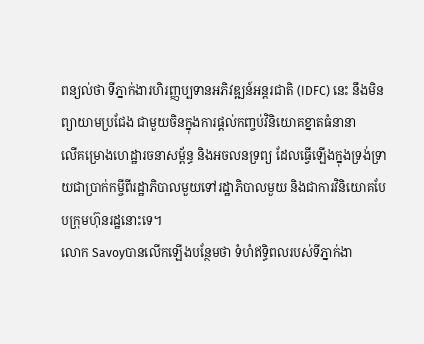ពន្យល់ថា ទីភ្នាក់ងារហិរញ្ញប្បទានអភិវឌ្ឍន៍អន្តរជាតិ (IDFC) នេះ នឹងមិនព្យាយាមប្រជែង ជាមួយចិនក្នុងការផ្ដល់កញ្ចប់វិនិយោគខ្នាតធំនានា
លើគម្រោងហេដ្ឋារចនាសម្ព័ន្ធ និងអចលនទ្រព្យ ដែលធ្វើឡើងក្នុងទ្រង់ទ្រាយជាប្រាក់កម្ចីពីរដ្ឋាភិបាលមួយទៅរដ្ឋាភិបាលមួយ និងជាការវិនិយោគបែបក្រុមហ៊ុនរដ្ឋនោះទេ។
លោក Savoyបានលើកឡើងបន្ថែមថា ទំហំឥទ្ធិពលរបស់ទីភ្នាក់ងា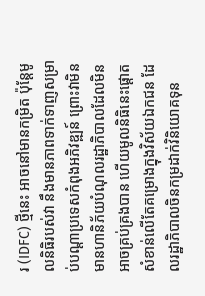រ (IDFC) ថ្មីនេះ អាចនៅមានកម្រិត ប៉ុន្តែមូលនិធិរបស់វា នឹងមានភាពទាក់ទាញសម្រាប់បណ្ដាប្រទេសកំពុងអភិវឌ្ឍន៍ ព្រោះវាមិនមានហានិភ័យបំណុលរដ្ឋាភិបាលដែលមិនអាចគ្រប់គ្រងបាន ហើយមូលនិធិនេះផ្ដោតសំខាន់លើតែគម្រោងក្នុងវិស័យឯកជន ដែលរដ្ឋាភិបាលចិនកម្រដាក់វិនិយោគទុន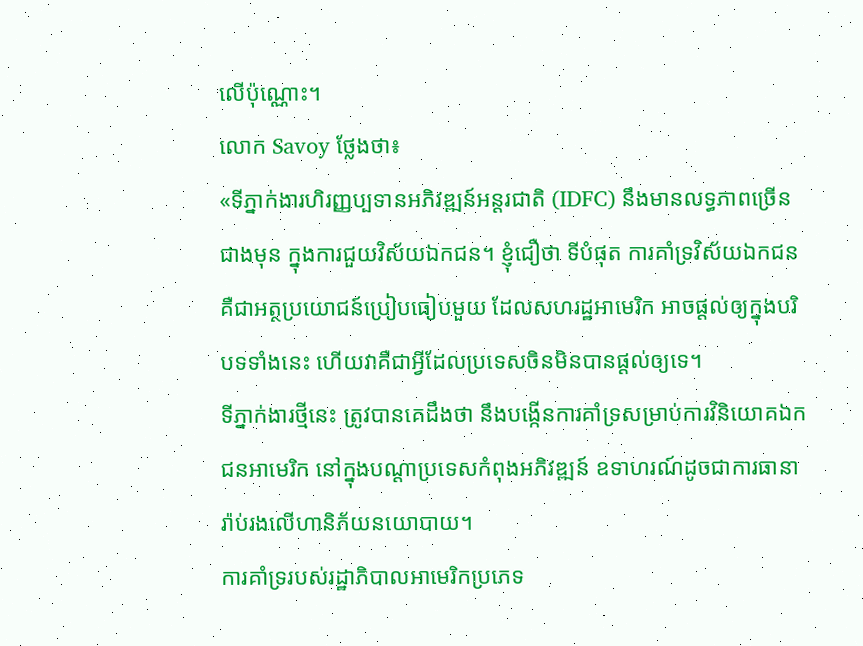លើប៉ុណ្ណោះ។
លោក Savoy ថ្លែងថា៖
«ទីភ្នាក់ងារហិរញ្ញប្បទានអភិវឌ្ឍន៍អន្តរជាតិ (IDFC) នឹងមានលទ្ធភាពច្រើនជាងមុន ក្នុងការជួយវិស័យឯកជន។ ខ្ញុំជឿថា ទីបំផុត ការគាំទ្រវិស័យឯកជនគឺជាអត្ថប្រយោជន៍ប្រៀបធៀបមួយ ដែលសហរដ្ឋអាមេរិក អាចផ្ដល់ឲ្យក្នុងបរិបទទាំងនេះ ហើយវាគឺជាអ្វីដែលប្រទេសចិនមិនបានផ្ដល់ឲ្យទេ។
ទីភ្នាក់ងារថ្មីនេះ ត្រូវបានគេដឹងថា នឹងបង្កើនការគាំទ្រសម្រាប់ការវិនិយោគឯកជនអាមេរិក នៅក្នុងបណ្ដាប្រទេសកំពុងអភិវឌ្ឍន៍ ឧទាហរណ៍ដូចជាការធានារ៉ាប់រងលើហានិភ័យនយោបាយ។
ការគាំទ្ររបស់រដ្ឋាភិបាលអាមេរិកប្រភេទ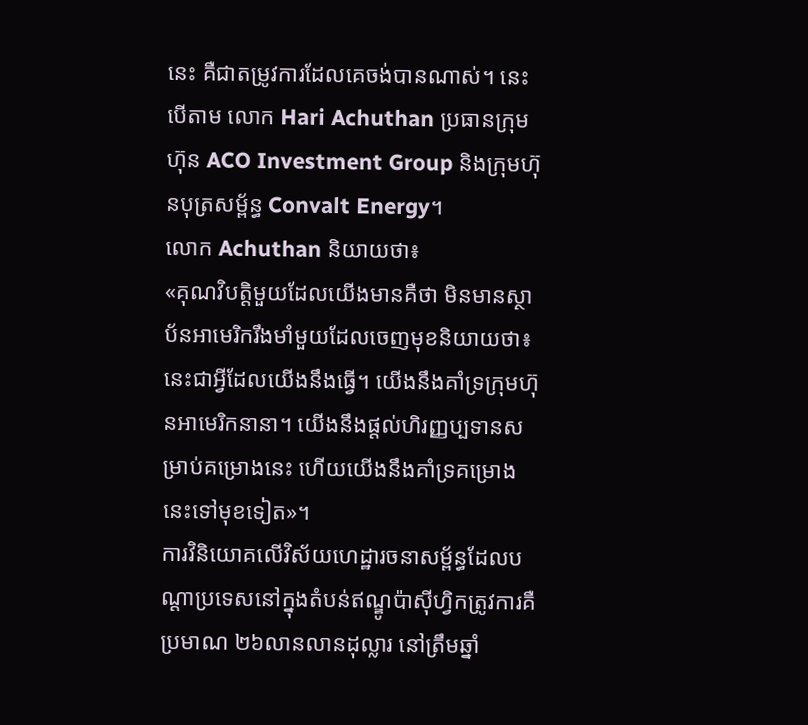នេះ គឺជាតម្រូវការដែលគេចង់បានណាស់។ នេះបើតាម លោក Hari Achuthan ប្រធានក្រុមហ៊ុន ACO Investment Group និងក្រុមហ៊ុនបុត្រសម្ព័ន្ធ Convalt Energy។
លោក Achuthan និយាយថា៖
«គុណវិបត្តិមួយដែលយើងមានគឺថា មិនមានស្ថាប័នអាមេរិករឹងមាំមួយដែលចេញមុខនិយាយថា៖ នេះជាអ្វីដែលយើងនឹងធ្វើ។ យើងនឹងគាំទ្រក្រុមហ៊ុនអាមេរិកនានា។ យើងនឹងផ្ដល់ហិរញ្ញប្បទានសម្រាប់គម្រោងនេះ ហើយយើងនឹងគាំទ្រគម្រោងនេះទៅមុខទៀត»។
ការវិនិយោគលើវិស័យហេដ្ឋារចនាសម្ព័ន្ធដែលបណ្ដាប្រទេសនៅក្នុងតំបន់ឥណ្ឌូប៉ាស៊ីហ្វិកត្រូវការគឺ ប្រមាណ ២៦លានលានដុល្លារ នៅត្រឹមឆ្នាំ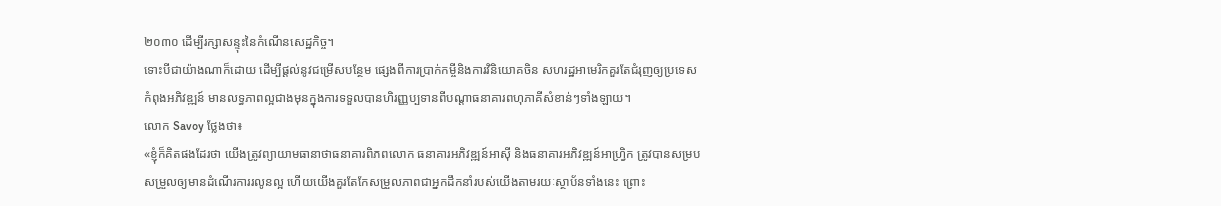២០៣០ ដើម្បីរក្សាសន្ទុះនៃកំណើនសេដ្ឋកិច្ច។
ទោះបីជាយ៉ាងណាក៏ដោយ ដើម្បីផ្ដល់នូវជម្រើសបន្ថែម ផ្សេងពីការប្រាក់កម្ចីនិងការវិនិយោគចិន សហរដ្ឋអាមេរិកគួរតែជំរុញឲ្យប្រទេសកំពុងអភិវឌ្ឍន៍ មានលទ្ធភាពល្អជាងមុនក្នុងការទទួលបានហិរញ្ញប្បទានពីបណ្ដាធនាគារពហុភាគីសំខាន់ៗទាំងឡាយ។
លោក Savoy ថ្លែងថា៖
«ខ្ញុំក៏គិតផងដែរថា យើងត្រូវព្យាយាមធានាថាធនាគារពិភពលោក ធនាគារអភិវឌ្ឍន៍អាស៊ី និងធនាគារអភិវឌ្ឍន៍អាហ្វ្រិក ត្រូវបានសម្របសម្រួលឲ្យមានដំណើរការរលូនល្អ ហើយយើងគួរតែកែសម្រួលភាពជាអ្នកដឹកនាំរបស់យើងតាមរយៈស្ថាប័នទាំងនេះ ព្រោះ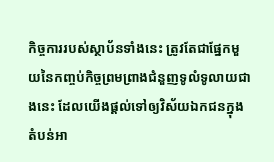កិច្ចការរបស់ស្ថាប័នទាំងនេះ ត្រូវតែជាផ្នែកមួយនៃកញ្ចប់កិច្ចព្រមព្រាងជំនួញទូលំទូលាយជាងនេះ ដែលយើងផ្ដល់ទៅឲ្យវិស័យឯកជនក្នុងតំបន់អា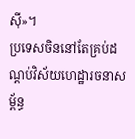ស៊ី»។
ប្រទេសចិននៅតែគ្រប់ដណ្ដប់វិស័យហេដ្ឋារចនាសម្ព័ន្ធ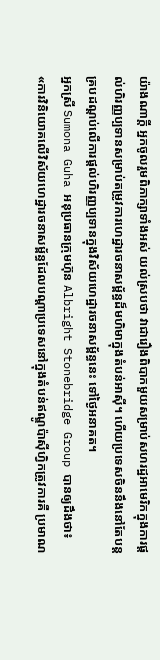យ៉ាងណាក្តី អ្នកចូលរួមពិភាក្សាទាំងអស់ យល់ស្របថា វាជារឿងពិបាកមួយសម្រាប់សហរដ្ឋអាមេរិកក្នុងការផ្ដល់ហិរញ្ញប្បទានសម្រាប់តម្រូវការហេដ្ឋារចនាសម្ព័ន្ធដ៏មហិមាក្នុងតំបន់អាស៊ី។ ហើយប្រទេសចិននឹងនៅតែបន្តគ្របដណ្ដប់លើការផ្ដល់ហិរញ្ញប្បទានក្នុងវិស័យហេដ្ឋារចនាសម្ព័ន្ធនេះ ទៅថ្ងៃអនាគត។
អ្នកស្រី Sumona Guha អនុប្រធានក្រុមហ៊ុន Albright Stonebridge Group បានឲ្យដឹងថា៖
«ការវិនិយោគលើវិស័យហេដ្ឋារចនាសម្ព័ន្ធដែលបណ្ដាប្រទេសនៅក្នុងតំបន់ឥណ្ឌូប៉ាស៊ីហ្វិកត្រូវការគឺ ប្រមាណ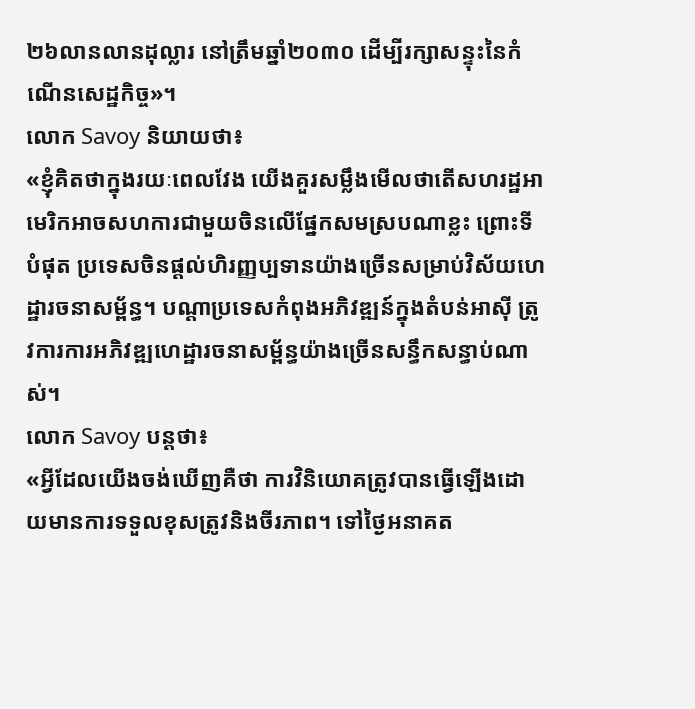២៦លានលានដុល្លារ នៅត្រឹមឆ្នាំ២០៣០ ដើម្បីរក្សាសន្ទុះនៃកំណើនសេដ្ឋកិច្ច»។
លោក Savoy និយាយថា៖
«ខ្ញុំគិតថាក្នុងរយៈពេលវែង យើងគួរសម្លឹងមើលថាតើសហរដ្ឋអាមេរិកអាចសហការជាមួយចិនលើផ្នែកសមស្របណាខ្លះ ព្រោះទីបំផុត ប្រទេសចិនផ្ដល់ហិរញ្ញប្បទានយ៉ាងច្រើនសម្រាប់វិស័យហេដ្ឋារចនាសម្ព័ន្ធ។ បណ្ដាប្រទេសកំពុងអភិវឌ្ឍន៍ក្នុងតំបន់អាស៊ី ត្រូវការការអភិវឌ្ឍហេដ្ឋារចនាសម្ព័ន្ធយ៉ាងច្រើនសន្ធឹកសន្ធាប់ណាស់។
លោក Savoy បន្តថា៖
«អ្វីដែលយើងចង់ឃើញគឺថា ការវិនិយោគត្រូវបានធ្វើឡើងដោយមានការទទួលខុសត្រូវនិងចីរភាព។ ទៅថ្ងៃអនាគត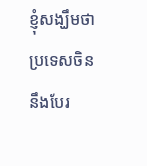ខ្ញុំសង្ឃឹមថា ប្រទេសចិននឹងបែរ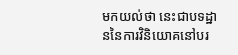មកយល់ថា នេះជាបទដ្ឋាននៃការវិនិយោគនៅបរ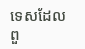ទេសដែលពួ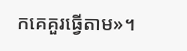កគេគួរធ្វើតាម»។